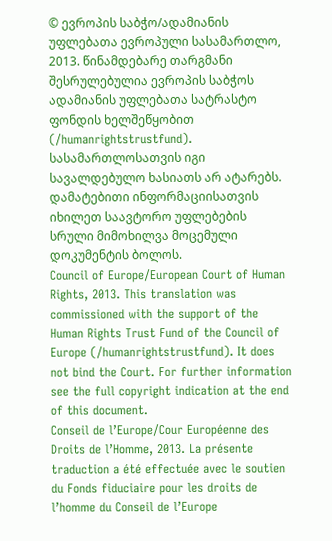© ევროპის საბჭო/ადამიანის უფლებათა ევროპული სასამართლო, 2013. წინამდებარე თარგმანი შესრულებულია ევროპის საბჭოს ადამიანის უფლებათა სატრასტო ფონდის ხელშეწყობით (/humanrightstrustfund). სასამართლოსათვის იგი სავალდებულო ხასიათს არ ატარებს. დამატებითი ინფორმაციისათვის იხილეთ საავტორო უფლებების სრული მიმოხილვა მოცემული დოკუმენტის ბოლოს.
Council of Europe/European Court of Human Rights, 2013. This translation was commissioned with the support of the Human Rights Trust Fund of the Council of Europe (/humanrightstrustfund). It does not bind the Court. For further information see the full copyright indication at the end of this document.
Conseil de l’Europe/Cour Européenne des Droits de l’Homme, 2013. La présente traduction a été effectuée avec le soutien du Fonds fiduciaire pour les droits de l’homme du Conseil de l’Europe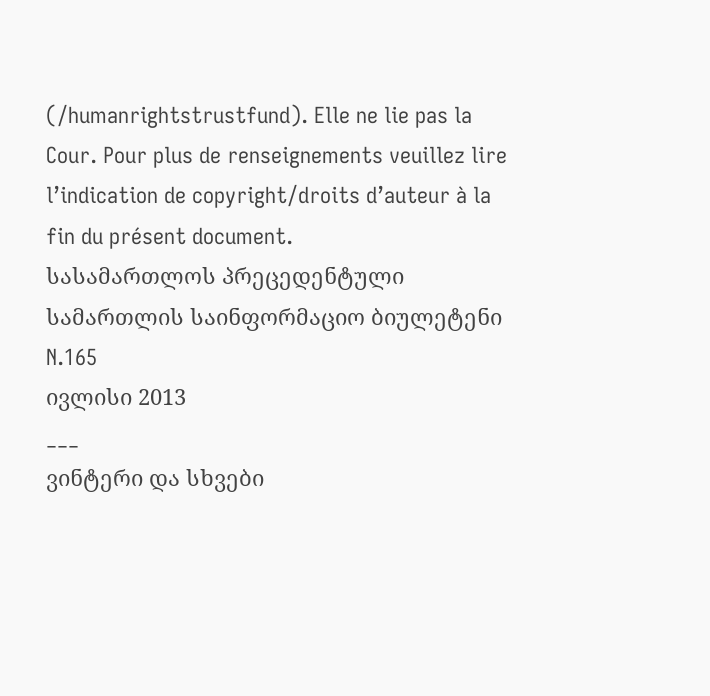(/humanrightstrustfund). Elle ne lie pas la Cour. Pour plus de renseignements veuillez lire l’indication de copyright/droits d’auteur à la fin du présent document.
სასამართლოს პრეცედენტული სამართლის საინფორმაციო ბიულეტენი N.165
ივლისი 2013
___
ვინტერი და სხვები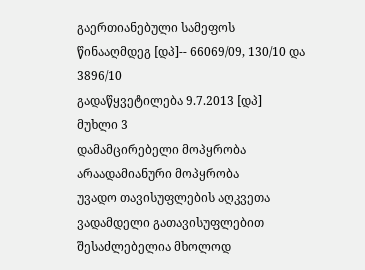გაერთიანებული სამეფოს წინააღმდეგ [დპ]-- 66069/09, 130/10 და 3896/10
გადაწყვეტილება 9.7.2013 [დპ]
მუხლი 3
დამამცირებელი მოპყრობა
არაადამიანური მოპყრობა
უვადო თავისუფლების აღკვეთა ვადამდელი გათავისუფლებით შესაძლებელია მხოლოდ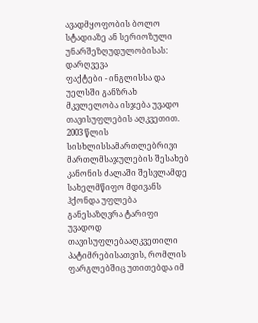ავადმყოფობის ბოლო სტადიაზე ან სერიოზული უნარშეზღუდულობისას: დარღვევა
ფაქტები - ინგლისსა და უელსში განზრახ მკვლელობა ისჯება უვადო თავისუფლების აღკვეთით. 2003 წლის სისხლისსამართლებრივი მართლმსაჯულების შესახებ კანონის ძალაში შესვლამდე სახელმწიფო მდივანს ჰქონდა უფლება განესაზღვრა ტარიფი უვადოდ თავისუფლებააღკვეთილი პატიმრებისათვის, რომლის ფარგლებშიც უთითებდა იმ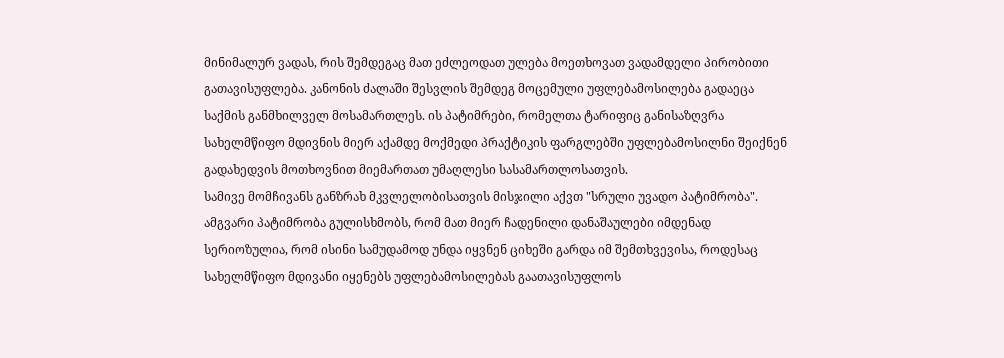მინიმალურ ვადას, რის შემდეგაც მათ ეძლეოდათ ულება მოეთხოვათ ვადამდელი პირობითი გათავისუფლება. კანონის ძალაში შესვლის შემდეგ მოცემული უფლებამოსილება გადაეცა საქმის განმხილველ მოსამართლეს. ის პატიმრები, რომელთა ტარიფიც განისაზღვრა სახელმწიფო მდივნის მიერ აქამდე მოქმედი პრაქტიკის ფარგლებში უფლებამოსილნი შეიქნენ გადახედვის მოთხოვნით მიემართათ უმაღლესი სასამართლოსათვის.
სამივე მომჩივანს განზრახ მკვლელობისათვის მისჯილი აქვთ "სრული უვადო პატიმრობა". ამგვარი პატიმრობა გულისხმობს, რომ მათ მიერ ჩადენილი დანაშაულები იმდენად სერიოზულია, რომ ისინი სამუდამოდ უნდა იყვნენ ციხეში გარდა იმ შემთხვევისა, როდესაც სახელმწიფო მდივანი იყენებს უფლებამოსილებას გაათავისუფლოს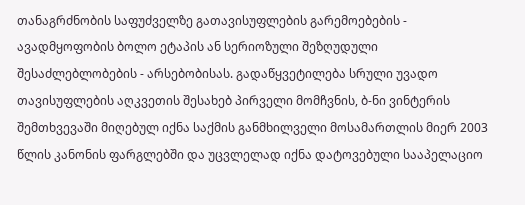თანაგრძნობის საფუძველზე გათავისუფლების გარემოებების - ავადმყოფობის ბოლო ეტაპის ან სერიოზული შეზღუდული შესაძლებლობების - არსებობისას. გადაწყვეტილება სრული უვადო თავისუფლების აღკვეთის შესახებ პირველი მომჩვნის, ბ-ნი ვინტერის შემთხვევაში მიღებულ იქნა საქმის განმხილველი მოსამართლის მიერ 2003 წლის კანონის ფარგლებში და უცვლელად იქნა დატოვებული სააპელაციო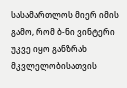სასამართლოს მიერ იმის გამო, რომ ბ-ნი ვინტერი უკვე იყო განზრახ მკვლელობისათვის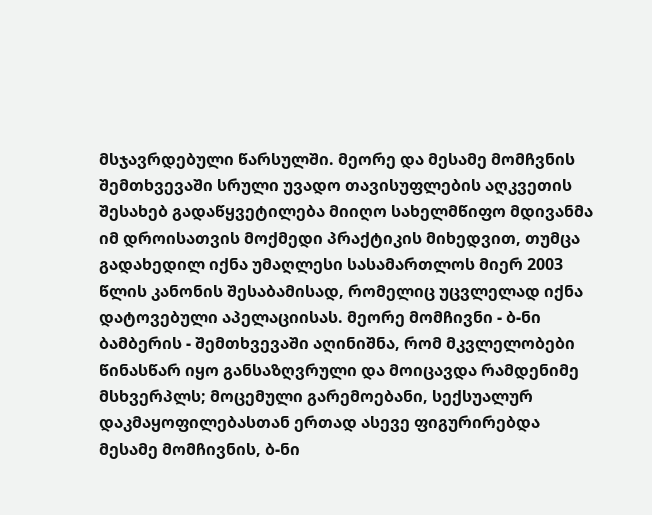მსჯავრდებული წარსულში. მეორე და მესამე მომჩვნის შემთხვევაში სრული უვადო თავისუფლების აღკვეთის შესახებ გადაწყვეტილება მიიღო სახელმწიფო მდივანმა იმ დროისათვის მოქმედი პრაქტიკის მიხედვით, თუმცა გადახედილ იქნა უმაღლესი სასამართლოს მიერ 2003 წლის კანონის შესაბამისად, რომელიც უცვლელად იქნა დატოვებული აპელაციისას. მეორე მომჩივნი - ბ-ნი ბამბერის - შემთხვევაში აღინიშნა, რომ მკვლელობები წინასწარ იყო განსაზღვრული და მოიცავდა რამდენიმე მსხვერპლს; მოცემული გარემოებანი, სექსუალურ დაკმაყოფილებასთან ერთად ასევე ფიგურირებდა მესამე მომჩივნის, ბ-ნი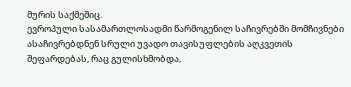მურის საქმეშიც.
ევროპული სასამართლოსადმი წარმოგენილ საჩივრებში მომჩივნები ასაჩივრებდნენ სრული უვადო თავისუფლების აღკვეთის შეფარდებას, რაც გულისხმობდა,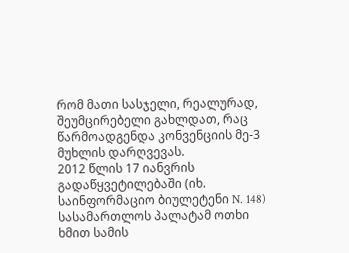რომ მათი სასჯელი, რეალურად, შეუმცირებელი გახლდათ, რაც წარმოადგენდა კონვენციის მე-3 მუხლის დარღვევას.
2012 წლის 17 იანვრის გადაწყვეტილებაში (იხ. საინფორმაციო ბიულეტენი N. 148) სასამართლოს პალატამ ოთხი ხმით სამის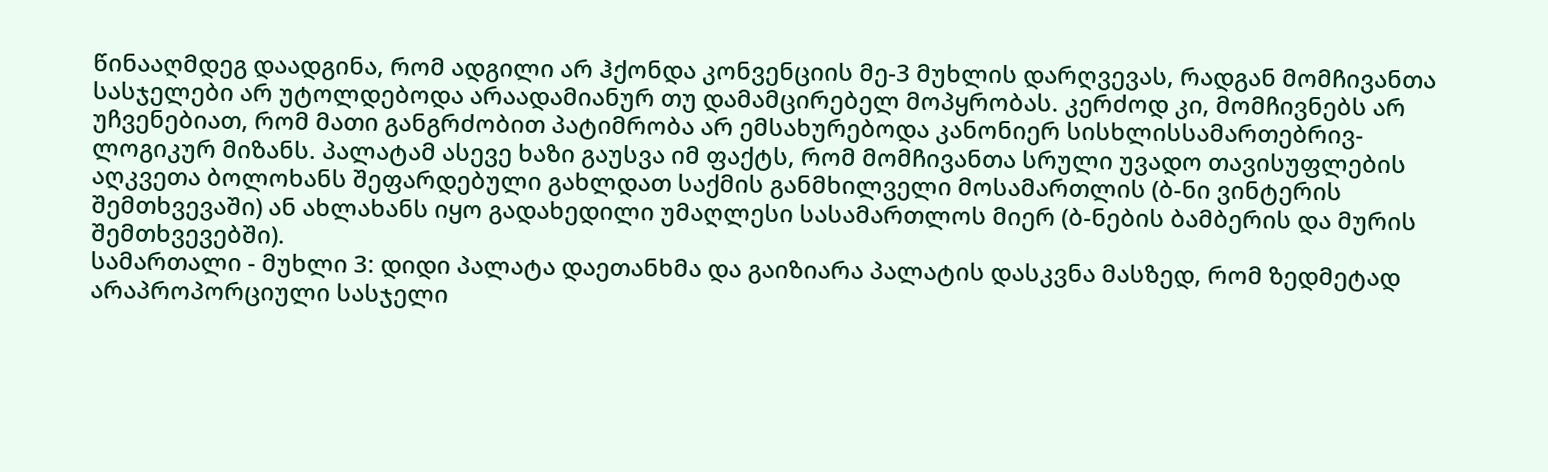წინააღმდეგ დაადგინა, რომ ადგილი არ ჰქონდა კონვენციის მე-3 მუხლის დარღვევას, რადგან მომჩივანთა სასჯელები არ უტოლდებოდა არაადამიანურ თუ დამამცირებელ მოპყრობას. კერძოდ კი, მომჩივნებს არ უჩვენებიათ, რომ მათი განგრძობით პატიმრობა არ ემსახურებოდა კანონიერ სისხლისსამართებრივ-ლოგიკურ მიზანს. პალატამ ასევე ხაზი გაუსვა იმ ფაქტს, რომ მომჩივანთა სრული უვადო თავისუფლების აღკვეთა ბოლოხანს შეფარდებული გახლდათ საქმის განმხილველი მოსამართლის (ბ-ნი ვინტერის შემთხვევაში) ან ახლახანს იყო გადახედილი უმაღლესი სასამართლოს მიერ (ბ-ნების ბამბერის და მურის შემთხვევებში).
სამართალი - მუხლი 3: დიდი პალატა დაეთანხმა და გაიზიარა პალატის დასკვნა მასზედ, რომ ზედმეტად არაპროპორციული სასჯელი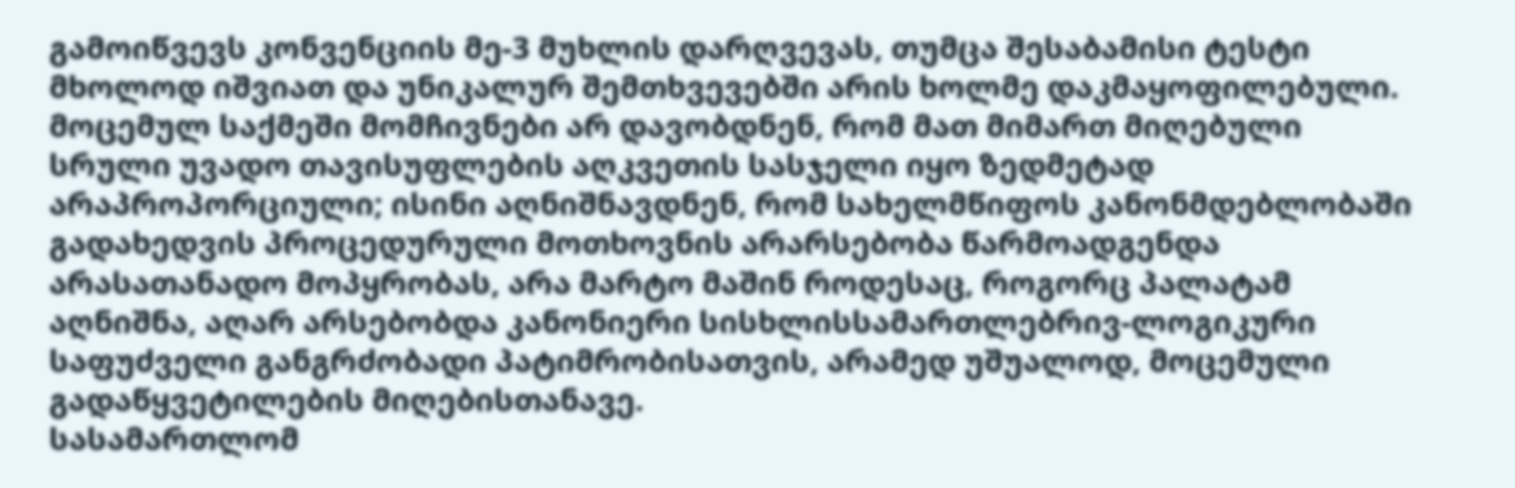გამოიწვევს კონვენციის მე-3 მუხლის დარღვევას, თუმცა შესაბამისი ტესტი მხოლოდ იშვიათ და უნიკალურ შემთხვევებში არის ხოლმე დაკმაყოფილებული. მოცემულ საქმეში მომჩივნები არ დავობდნენ, რომ მათ მიმართ მიღებული სრული უვადო თავისუფლების აღკვეთის სასჯელი იყო ზედმეტად არაპროპორციული; ისინი აღნიშნავდნენ, რომ სახელმწიფოს კანონმდებლობაში გადახედვის პროცედურული მოთხოვნის არარსებობა წარმოადგენდა არასათანადო მოპყრობას, არა მარტო მაშინ როდესაც, როგორც პალატამ აღნიშნა, აღარ არსებობდა კანონიერი სისხლისსამართლებრივ-ლოგიკური საფუძველი განგრძობადი პატიმრობისათვის, არამედ უშუალოდ, მოცემული გადაწყვეტილების მიღებისთანავე.
სასამართლომ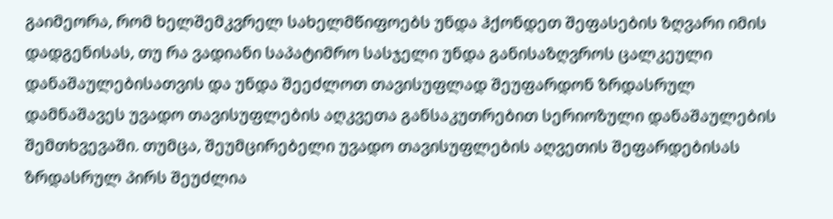გაიმეორა, რომ ხელშემკვრელ სახელმწიფოებს უნდა ჰქონდეთ შეფასების ზღვარი იმის დადგენისას, თუ რა ვადიანი საპატიმრო სასჯელი უნდა განისაზღვროს ცალკეული დანაშაულებისათვის და უნდა შეეძლოთ თავისუფლად შეუფარდონ ზრდასრულ დამნაშავეს უვადო თავისუფლების აღკვეთა განსაკუთრებით სერიოზული დანაშაულების შემთხვევაში. თუმცა, შეუმცირებელი უვადო თავისუფლების აღვეთის შეფარდებისას ზრდასრულ პირს შეუძლია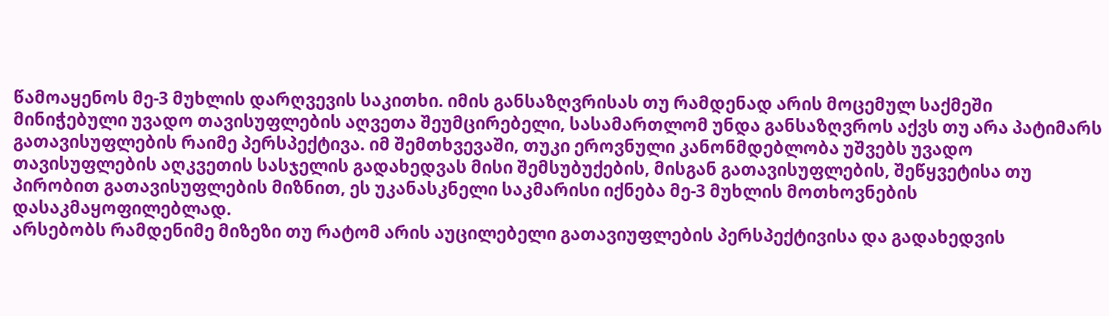წამოაყენოს მე-3 მუხლის დარღვევის საკითხი. იმის განსაზღვრისას თუ რამდენად არის მოცემულ საქმეში მინიჭებული უვადო თავისუფლების აღვეთა შეუმცირებელი, სასამართლომ უნდა განსაზღვროს აქვს თუ არა პატიმარს გათავისუფლების რაიმე პერსპექტივა. იმ შემთხვევაში, თუკი ეროვნული კანონმდებლობა უშვებს უვადო თავისუფლების აღკვეთის სასჯელის გადახედვას მისი შემსუბუქების, მისგან გათავისუფლების, შეწყვეტისა თუ პირობით გათავისუფლების მიზნით, ეს უკანასკნელი საკმარისი იქნება მე-3 მუხლის მოთხოვნების დასაკმაყოფილებლად.
არსებობს რამდენიმე მიზეზი თუ რატომ არის აუცილებელი გათავიუფლების პერსპექტივისა და გადახედვის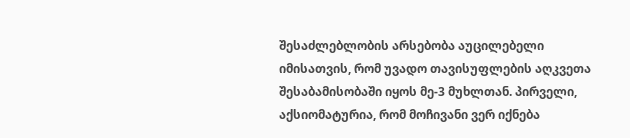შესაძლებლობის არსებობა აუცილებელი იმისათვის, რომ უვადო თავისუფლების აღკვეთა შესაბამისობაში იყოს მე-3 მუხლთან. პირველი, აქსიომატურია, რომ მოჩივანი ვერ იქნება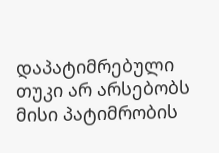დაპატიმრებული თუკი არ არსებობს მისი პატიმრობის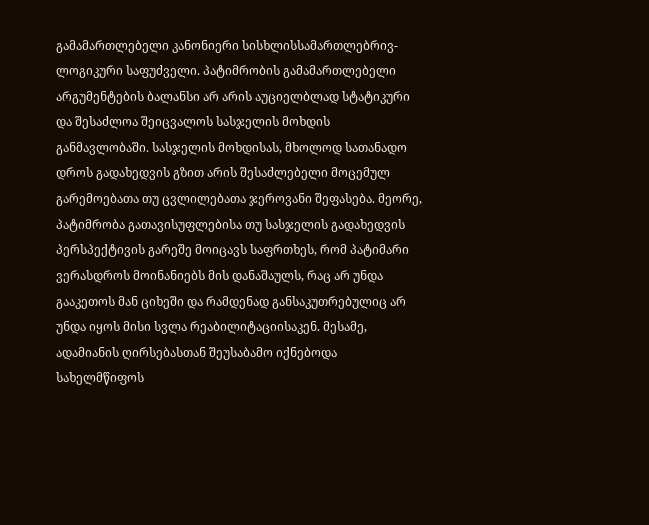გამამართლებელი კანონიერი სისხლისსამართლებრივ-ლოგიკური საფუძველი. პატიმრობის გამამართლებელი არგუმენტების ბალანსი არ არის აუციელბლად სტატიკური და შესაძლოა შეიცვალოს სასჯელის მოხდის განმავლობაში. სასჯელის მოხდისას, მხოლოდ სათანადო დროს გადახედვის გზით არის შესაძლებელი მოცემულ გარემოებათა თუ ცვლილებათა ჯეროვანი შეფასება. მეორე, პატიმრობა გათავისუფლებისა თუ სასჯელის გადახედვის პერსპექტივის გარეშე მოიცავს საფრთხეს, რომ პატიმარი ვერასდროს მოინანიებს მის დანაშაულს, რაც არ უნდა გააკეთოს მან ციხეში და რამდენად განსაკუთრებულიც არ უნდა იყოს მისი სვლა რეაბილიტაციისაკენ. მესამე, ადამიანის ღირსებასთან შეუსაბამო იქნებოდა სახელმწიფოს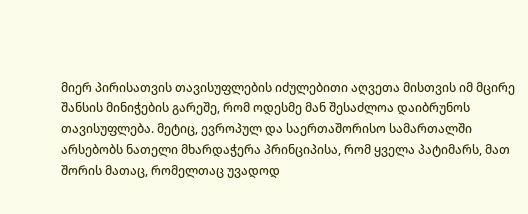მიერ პირისათვის თავისუფლების იძულებითი აღვეთა მისთვის იმ მცირე შანსის მინიჭების გარეშე, რომ ოდესმე მან შესაძლოა დაიბრუნოს თავისუფლება. მეტიც, ევროპულ და საერთაშორისო სამართალში არსებობს ნათელი მხარდაჭერა პრინციპისა, რომ ყველა პატიმარს, მათ შორის მათაც, რომელთაც უვადოდ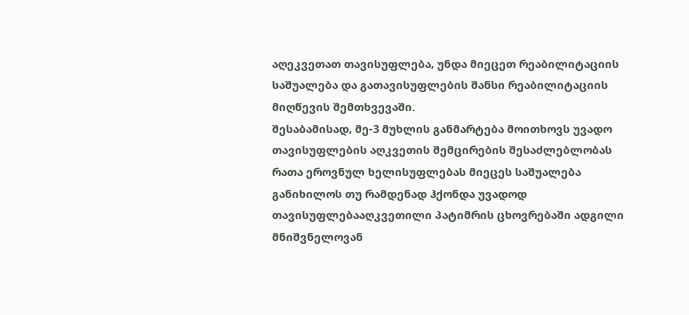აღეკვეთათ თავისუფლება, უნდა მიეცეთ რეაბილიტაციის საშუალება და გათავისუფლების შანსი რეაბილიტაციის მიღწევის შემთხვევაში.
შესაბამისად, მე-3 მუხლის განმარტება მოითხოვს უვადო თავისუფლების აღკვეთის შემცირების შესაძლებლობას რათა ეროვნულ ხელისუფლებას მიეცეს საშუალება განიხილოს თუ რამდენად ჰქონდა უვადოდ თავისუფლებააღკვეთილი პატიმრის ცხოვრებაში ადგილი მნიშვნელოვან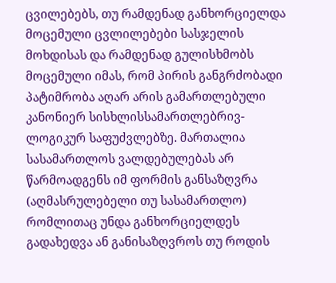ცვილებებს, თუ რამდენად განხორციელდა მოცემული ცვლილებები სასჯელის მოხდისას და რამდენად გულისხმობს მოცემული იმას, რომ პირის განგრძობადი პატიმრობა აღარ არის გამართლებული კანონიერ სისხლისსამართლებრივ-ლოგიკურ საფუძვლებზე. მართალია სასამართლოს ვალდებულებას არ წარმოადგენს იმ ფორმის განსაზღვრა (აღმასრულებელი თუ სასამართლო) რომლითაც უნდა განხორციელდეს გადახედვა ან განისაზღვროს თუ როდის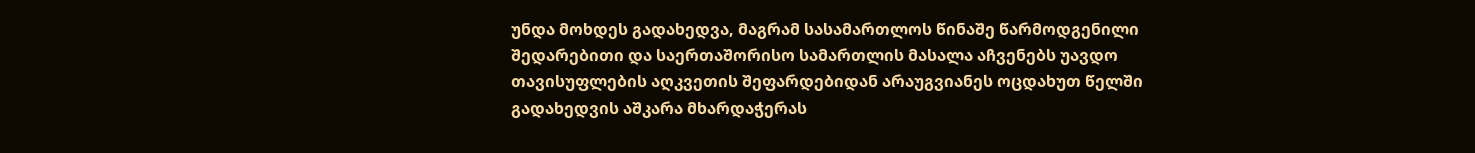უნდა მოხდეს გადახედვა, მაგრამ სასამართლოს წინაშე წარმოდგენილი შედარებითი და საერთაშორისო სამართლის მასალა აჩვენებს უავდო თავისუფლების აღკვეთის შეფარდებიდან არაუგვიანეს ოცდახუთ წელში გადახედვის აშკარა მხარდაჭერას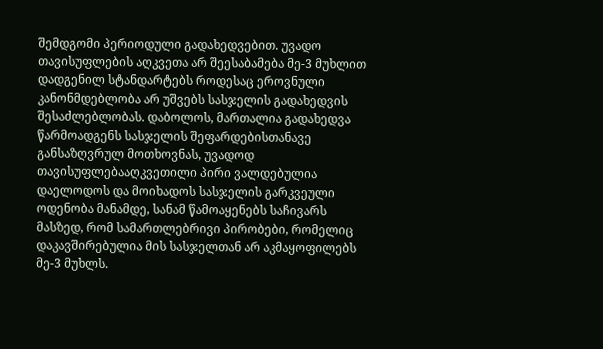შემდგომი პერიოდული გადახედვებით. უვადო თავისუფლების აღკვეთა არ შეესაბამება მე-3 მუხლით დადგენილ სტანდარტებს როდესაც ეროვნული კანონმდებლობა არ უშვებს სასჯელის გადახედვის შესაძლებლობას. დაბოლოს, მართალია გადახედვა წარმოადგენს სასჯელის შეფარდებისთანავე განსაზღვრულ მოთხოვნას, უვადოდ თავისუფლებააღკვეთილი პირი ვალდებულია დაელოდოს და მოიხადოს სასჯელის გარკვეული ოდენობა მანამდე, სანამ წამოაყენებს საჩივარს მასზედ, რომ სამართლებრივი პირობები, რომელიც დაკავშირებულია მის სასჯელთან არ აკმაყოფილებს მე-3 მუხლს.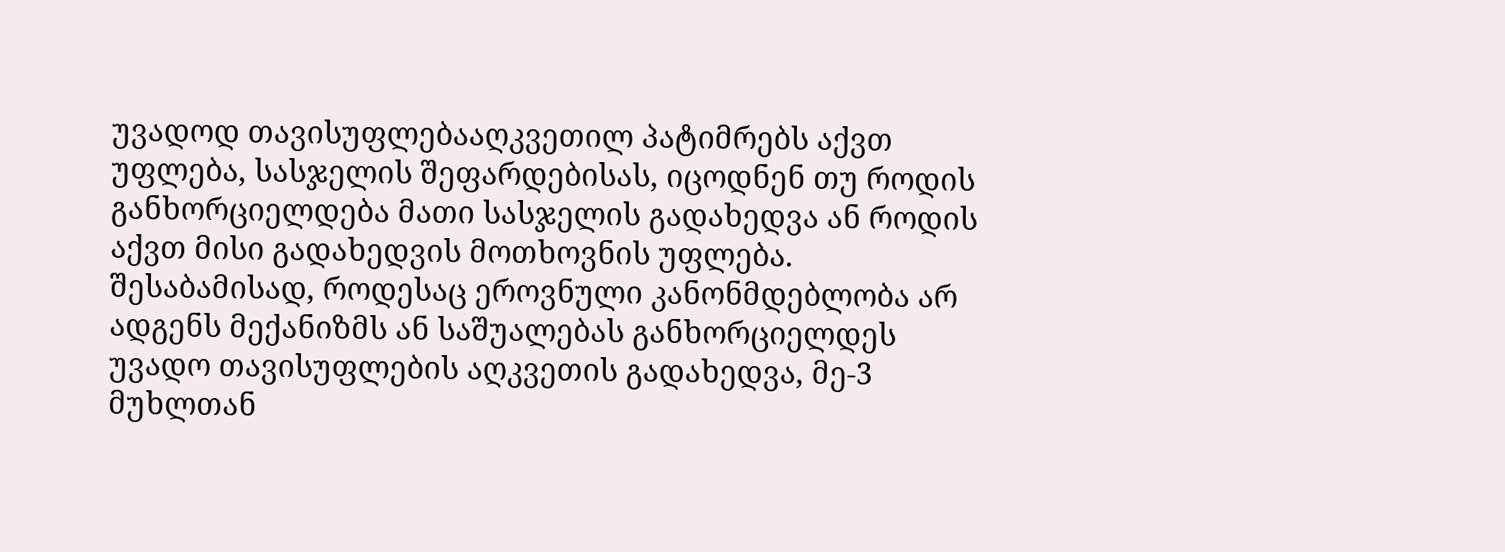უვადოდ თავისუფლებააღკვეთილ პატიმრებს აქვთ უფლება, სასჯელის შეფარდებისას, იცოდნენ თუ როდის განხორციელდება მათი სასჯელის გადახედვა ან როდის აქვთ მისი გადახედვის მოთხოვნის უფლება. შესაბამისად, როდესაც ეროვნული კანონმდებლობა არ ადგენს მექანიზმს ან საშუალებას განხორციელდეს უვადო თავისუფლების აღკვეთის გადახედვა, მე-3 მუხლთან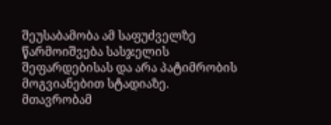შეუსაბამობა ამ საფუძველზე წარმოიშვება სასჯელის შეფარდებისას და არა პატიმრობის მოგვიანებით სტადიაზე.
მთავრობამ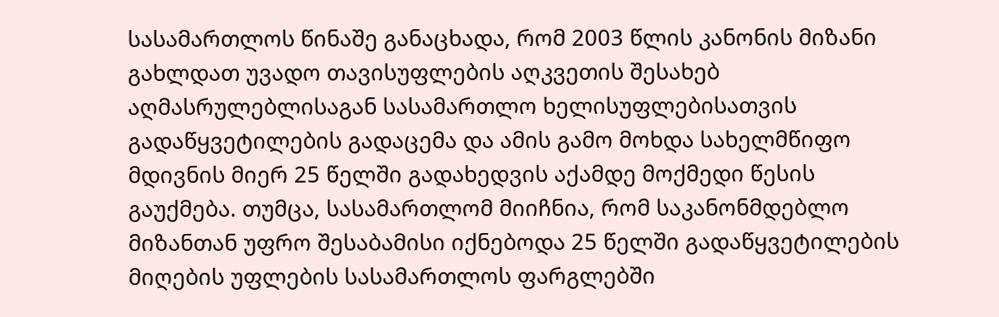სასამართლოს წინაშე განაცხადა, რომ 2003 წლის კანონის მიზანი გახლდათ უვადო თავისუფლების აღკვეთის შესახებ აღმასრულებლისაგან სასამართლო ხელისუფლებისათვის გადაწყვეტილების გადაცემა და ამის გამო მოხდა სახელმწიფო მდივნის მიერ 25 წელში გადახედვის აქამდე მოქმედი წესის გაუქმება. თუმცა, სასამართლომ მიიჩნია, რომ საკანონმდებლო მიზანთან უფრო შესაბამისი იქნებოდა 25 წელში გადაწყვეტილების მიღების უფლების სასამართლოს ფარგლებში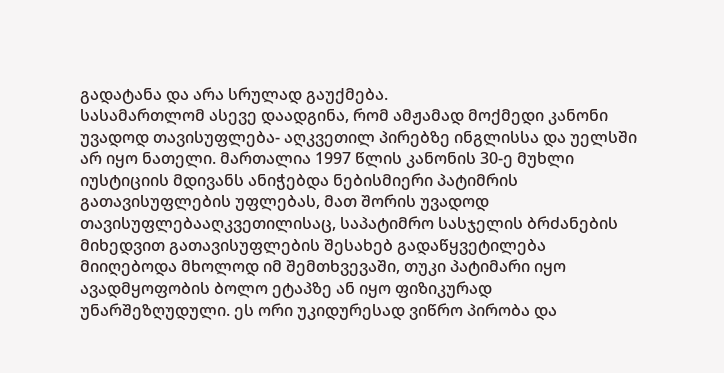გადატანა და არა სრულად გაუქმება.
სასამართლომ ასევე დაადგინა, რომ ამჟამად მოქმედი კანონი უვადოდ თავისუფლება- აღკვეთილ პირებზე ინგლისსა და უელსში არ იყო ნათელი. მართალია 1997 წლის კანონის 30-ე მუხლი იუსტიციის მდივანს ანიჭებდა ნებისმიერი პატიმრის გათავისუფლების უფლებას, მათ შორის უვადოდ თავისუფლებააღკვეთილისაც, საპატიმრო სასჯელის ბრძანების მიხედვით გათავისუფლების შესახებ გადაწყვეტილება მიიღებოდა მხოლოდ იმ შემთხვევაში, თუკი პატიმარი იყო ავადმყოფობის ბოლო ეტაპზე ან იყო ფიზიკურად უნარშეზღუდული. ეს ორი უკიდურესად ვიწრო პირობა და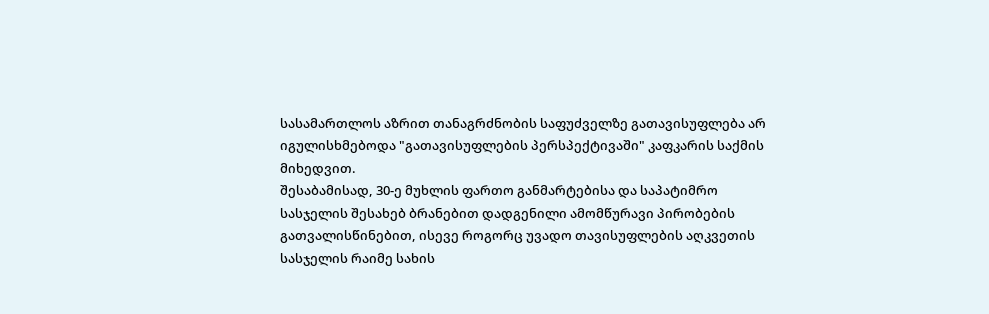სასამართლოს აზრით თანაგრძნობის საფუძველზე გათავისუფლება არ იგულისხმებოდა "გათავისუფლების პერსპექტივაში" კაფკარის საქმის მიხედვით.
შესაბამისად, 30-ე მუხლის ფართო განმარტებისა და საპატიმრო სასჯელის შესახებ ბრანებით დადგენილი ამომწურავი პირობების გათვალისწინებით, ისევე როგორც უვადო თავისუფლების აღკვეთის სასჯელის რაიმე სახის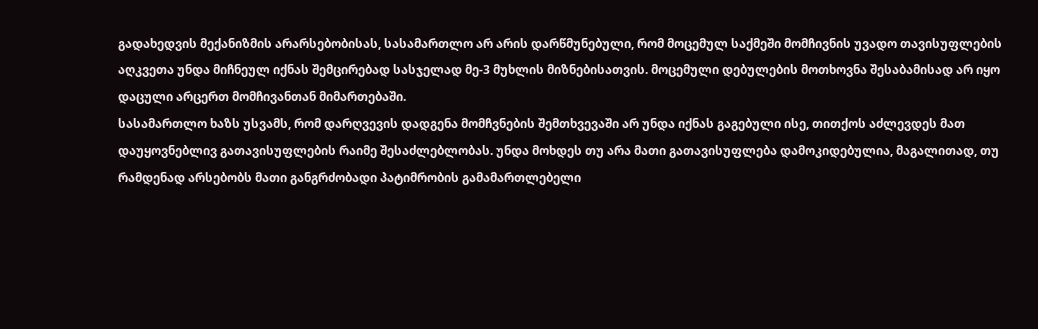გადახედვის მექანიზმის არარსებობისას, სასამართლო არ არის დარწმუნებული, რომ მოცემულ საქმეში მომჩივნის უვადო თავისუფლების აღკვეთა უნდა მიჩნეულ იქნას შემცირებად სასჯელად მე-3 მუხლის მიზნებისათვის. მოცემული დებულების მოთხოვნა შესაბამისად არ იყო დაცული არცერთ მომჩივანთან მიმართებაში.
სასამართლო ხაზს უსვამს, რომ დარღვევის დადგენა მომჩვნების შემთხვევაში არ უნდა იქნას გაგებული ისე, თითქოს აძლევდეს მათ დაუყოვნებლივ გათავისუფლების რაიმე შესაძლებლობას. უნდა მოხდეს თუ არა მათი გათავისუფლება დამოკიდებულია, მაგალითად, თუ რამდენად არსებობს მათი განგრძობადი პატიმრობის გამამართლებელი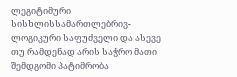ლეგიტიმური სისხლისსამართლებრივ-ლოგიკური საფუძველი და ასევე თუ რამდენად არის საჭრო მათი შემდგომი პატიმრობა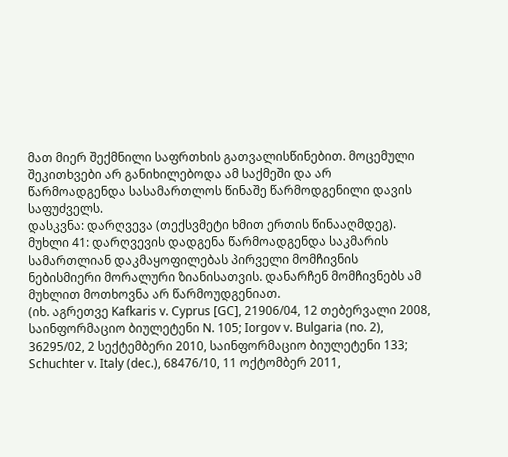მათ მიერ შექმნილი საფრთხის გათვალისწინებით. მოცემული შეკითხვები არ განიხილებოდა ამ საქმეში და არ წარმოადგენდა სასამართლოს წინაშე წარმოდგენილი დავის საფუძველს.
დასკვნა: დარღვევა (თექსვმეტი ხმით ერთის წინააღმდეგ).
მუხლი 41: დარღვევის დადგენა წარმოადგენდა საკმარის სამართლიან დაკმაყოფილებას პირველი მომჩივნის ნებისმიერი მორალური ზიანისათვის. დანარჩენ მომჩივნებს ამ მუხლით მოთხოვნა არ წარმოუდგენიათ.
(იხ. აგრეთვე Kafkaris v. Cyprus [GC], 21906/04, 12 თებერვალი 2008, საინფორმაციო ბიულეტენი N. 105; Iorgov v. Bulgaria (no. 2), 36295/02, 2 სექტემბერი 2010, საინფორმაციო ბიულეტენი 133; Schuchter v. Italy (dec.), 68476/10, 11 ოქტომბერ 2011,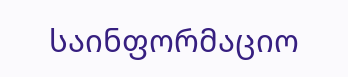საინფორმაციო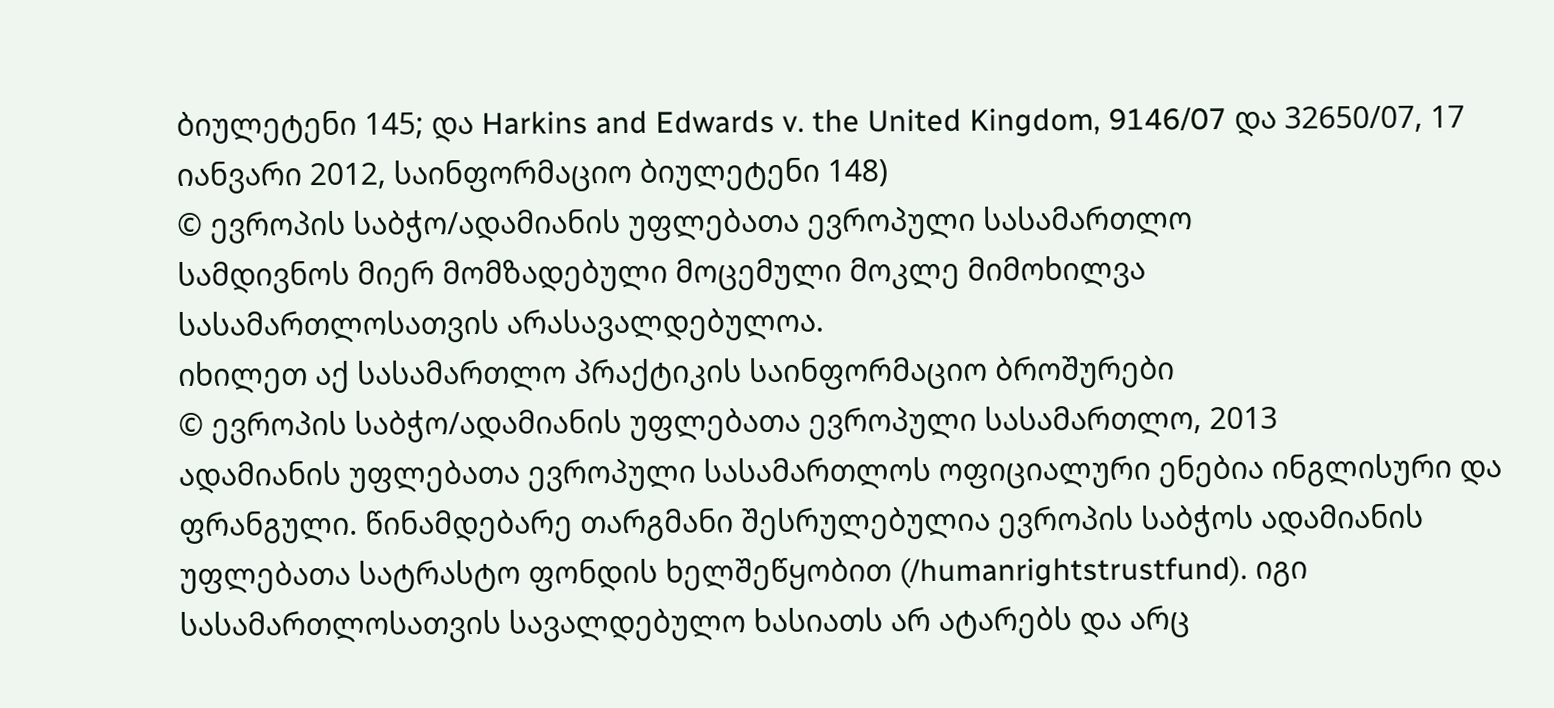ბიულეტენი 145; და Harkins and Edwards v. the United Kingdom, 9146/07 და 32650/07, 17 იანვარი 2012, საინფორმაციო ბიულეტენი 148)
© ევროპის საბჭო/ადამიანის უფლებათა ევროპული სასამართლო
სამდივნოს მიერ მომზადებული მოცემული მოკლე მიმოხილვა
სასამართლოსათვის არასავალდებულოა.
იხილეთ აქ სასამართლო პრაქტიკის საინფორმაციო ბროშურები
© ევროპის საბჭო/ადამიანის უფლებათა ევროპული სასამართლო, 2013
ადამიანის უფლებათა ევროპული სასამართლოს ოფიციალური ენებია ინგლისური და ფრანგული. წინამდებარე თარგმანი შესრულებულია ევროპის საბჭოს ადამიანის უფლებათა სატრასტო ფონდის ხელშეწყობით (/humanrightstrustfund). იგი სასამართლოსათვის სავალდებულო ხასიათს არ ატარებს და არც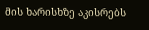მის ხარისხზე აკისრებს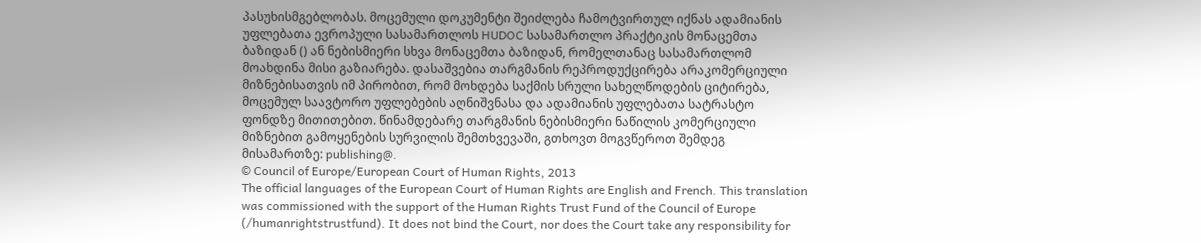პასუხისმგებლობას. მოცემული დოკუმენტი შეიძლება ჩამოტვირთულ იქნას ადამიანის უფლებათა ევროპული სასამართლოს HUDOC სასამართლო პრაქტიკის მონაცემთა ბაზიდან () ან ნებისმიერი სხვა მონაცემთა ბაზიდან, რომელთანაც სასამართლომ მოახდინა მისი გაზიარება. დასაშვებია თარგმანის რეპროდუქცირება არაკომერციული მიზნებისათვის იმ პირობით, რომ მოხდება საქმის სრული სახელწოდების ციტირება, მოცემულ საავტორო უფლებების აღნიშვნასა და ადამიანის უფლებათა სატრასტო ფონდზე მითითებით. წინამდებარე თარგმანის ნებისმიერი ნაწილის კომერციული მიზნებით გამოყენების სურვილის შემთხვევაში, გთხოვთ მოგვწეროთ შემდეგ მისამართზე: publishing@.
© Council of Europe/European Court of Human Rights, 2013
The official languages of the European Court of Human Rights are English and French. This translation was commissioned with the support of the Human Rights Trust Fund of the Council of Europe (/humanrightstrustfund). It does not bind the Court, nor does the Court take any responsibility for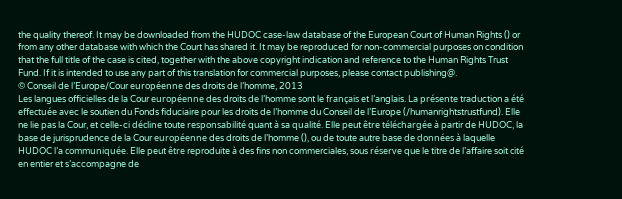the quality thereof. It may be downloaded from the HUDOC case-law database of the European Court of Human Rights () or from any other database with which the Court has shared it. It may be reproduced for non-commercial purposes on condition that the full title of the case is cited, together with the above copyright indication and reference to the Human Rights Trust Fund. If it is intended to use any part of this translation for commercial purposes, please contact publishing@.
© Conseil de l’Europe/Cour européenne des droits de l’homme, 2013
Les langues officielles de la Cour européenne des droits de l’homme sont le français et l’anglais. La présente traduction a été effectuée avec le soutien du Fonds fiduciaire pour les droits de l’homme du Conseil de l’Europe (/humanrightstrustfund). Elle ne lie pas la Cour, et celle-ci décline toute responsabilité quant à sa qualité. Elle peut être téléchargée à partir de HUDOC, la base de jurisprudence de la Cour européenne des droits de l’homme (), ou de toute autre base de données à laquelle HUDOC l’a communiquée. Elle peut être reproduite à des fins non commerciales, sous réserve que le titre de l’affaire soit cité en entier et s’accompagne de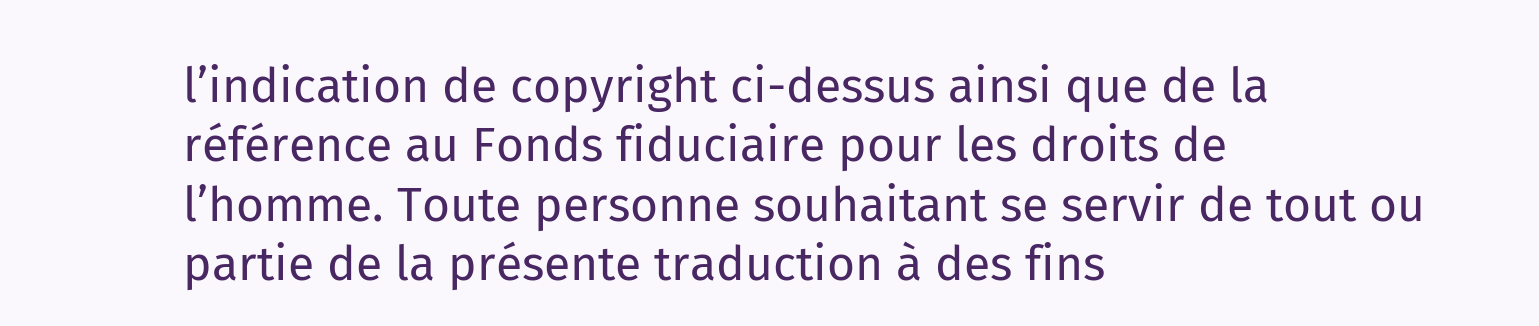l’indication de copyright ci-dessus ainsi que de la référence au Fonds fiduciaire pour les droits de l’homme. Toute personne souhaitant se servir de tout ou partie de la présente traduction à des fins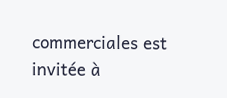commerciales est invitée à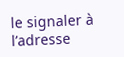le signaler à l’adresse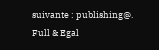suivante : publishing@.
Full & Egal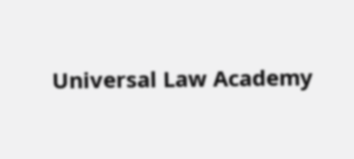Universal Law Academy